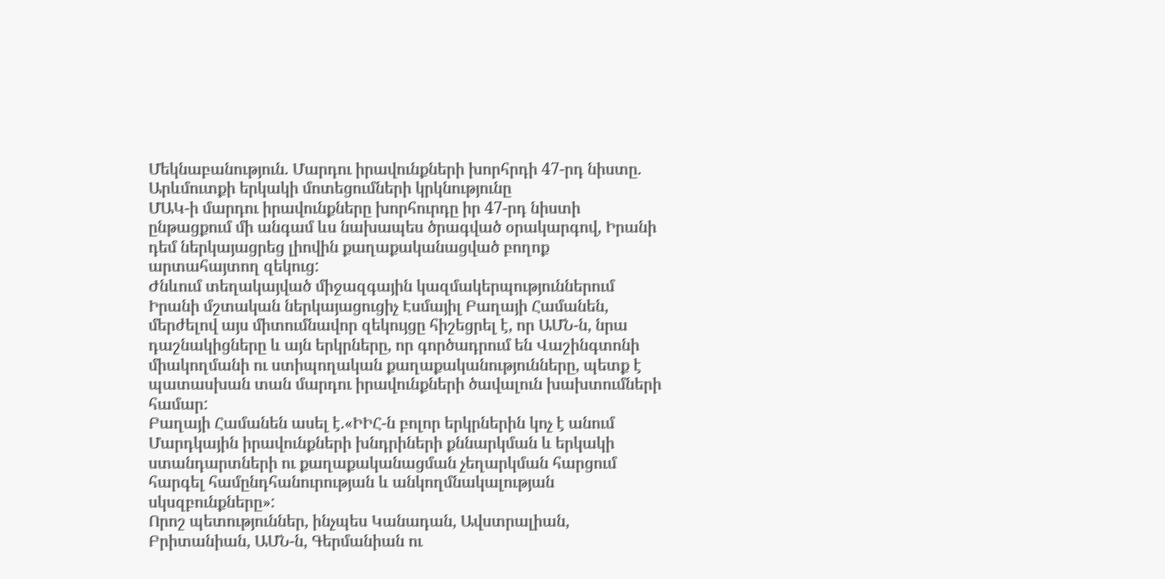Մեկնաբանություն. Մարդու իրավունքների խորհրդի 47-րդ նիստը. Արևմուտքի երկակի մոտեցումների կրկնությունը
ՄԱԿ-ի մարդու իրավունքները խորհուրդը իր 47-րդ նիստի ընթացքում մի անգամ ևս նախապես ծրագված օրակարգով, Իրանի դեմ ներկայացրեց լիովին քաղաքականացված բողոք արտահայտող զեկուց:
Ժնևում տեղակայված միջազգային կազմակերպություններում Իրանի մշտական ներկայացուցիչ Էսմայիլ Բաղայի Համանեն, մերժելով այս միտումնավոր զեկույցը հիշեցրել է, որ ԱՄՆ-ն, նրա դաշնակիցները և այն երկրները, որ գործադրում են Վաշինգտոնի միակողմանի ու ստիպողական քաղաքականությունները, պետք է պատասխան տան մարդու իրավունքների ծավալուն խախտումների համար:
Բաղայի Համանեն ասել է.«ԻԻՀ-ն բոլոր երկրներին կոչ է անում Մարդկային իրավունքների խնդրիների քննարկման և երկակի ստանդարտների ու քաղաքականացման չեղարկման հարցում հարգել համընդհանուրության և անկողմնակալության սկսզբունքները»:
Որոշ պետություններ, ինչպես Կանադան, Ավստրալիան, Բրիտանիան, ԱՄՆ-ն, Գերմանիան ու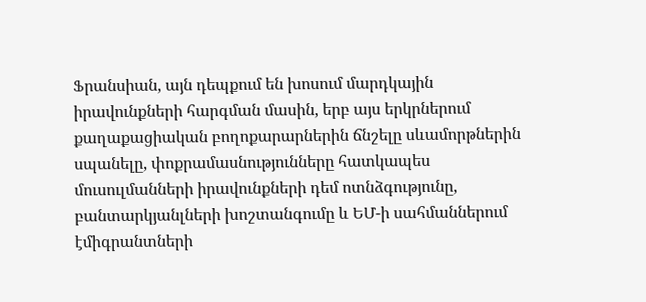Ֆրանսիան, այն դեպքում են խոսում մարդկային իրավունքների հարգման մասին, երբ այս երկրներում քաղաքացիական բողոքարարներին ճնշելը սևամորթներին սպանելը, փոքրամասնությունները հատկապես մուսուլմանների իրավունքների դեմ ոտնձգությունը, բանտարկյանլների խոշտանգումը և ԵՄ-ի սահմաններում էմիգրանտների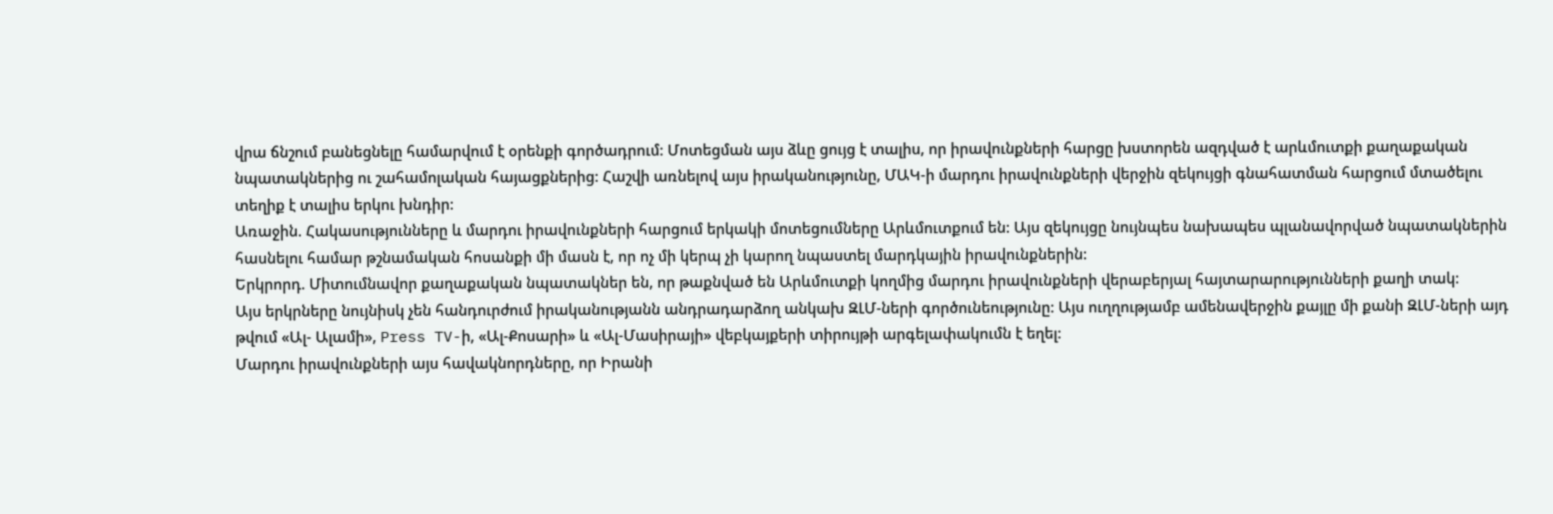վրա ճնշում բանեցնելը համարվում է օրենքի գործադրում: Մոտեցման այս ձևը ցույց է տալիս, որ իրավունքների հարցը խստորեն ազդված է արևմուտքի քաղաքական նպատակներից ու շահամոլական հայացքներից: Հաշվի առնելով այս իրականությունը, ՄԱԿ-ի մարդու իրավունքների վերջին զեկույցի գնահատման հարցում մտածելու տեղիք է տալիս երկու խնդիր:
Առաջին. Հակասությունները և մարդու իրավունքների հարցում երկակի մոտեցումները Արևմուտքում են: Այս զեկույցը նույնպես նախապես պլանավորված նպատակներին հասնելու համար թշնամական հոսանքի մի մասն է, որ ոչ մի կերպ չի կարող նպաստել մարդկային իրավունքներին:
Երկրորդ. Միտումնավոր քաղաքական նպատակներ են, որ թաքնված են Արևմուտքի կողմից մարդու իրավունքների վերաբերյալ հայտարարությունների քաղի տակ:
Այս երկրները նույնիսկ չեն հանդուրժում իրականությանն անդրադարձող անկախ ԶԼՄ-ների գործունեությունը: Այս ուղղությամբ ամենավերջին քայլը մի քանի ԶԼՄ-ների այդ թվում «Ալ- Ալամի», Press TV-ի, «Ալ-Քոսարի» և «Ալ-Մասիրայի» վեբկայքերի տիրույթի արգելափակումն է եղել:
Մարդու իրավունքների այս հավակնորդները, որ Իրանի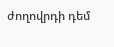ժողովրդի դեմ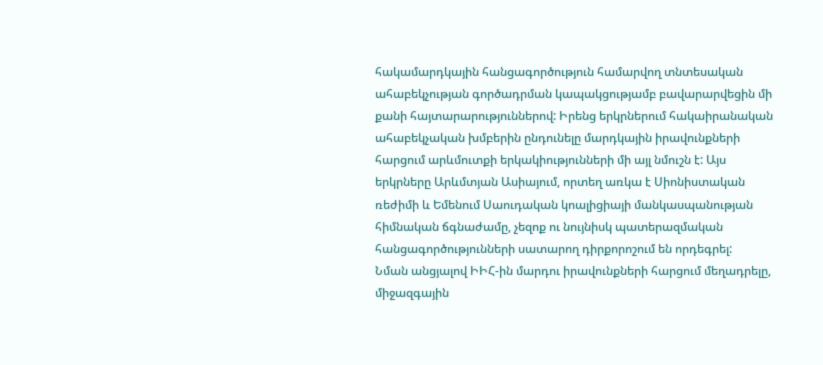հակամարդկային հանցագործություն համարվող տնտեսական ահաբեկչության գործադրման կապակցությամբ բավարարվեցին մի քանի հայտարարություններով: Իրենց երկրներում հակաիրանական ահաբեկչական խմբերին ընդունելը մարդկային իրավունքների հարցում արևմուտքի երկակիությունների մի այլ նմուշն է: Այս երկրները Արևմտյան Ասիայում, որտեղ առկա է Սիոնիստական ռեժիմի և Եմենում Սաուդական կոալիցիայի մանկասպանության հիմնական ճգնաժամը, չեզոք ու նույնիսկ պատերազմական հանցագործությունների սատարող դիրքորոշում են որդեգրել:
Նման անցյալով ԻԻՀ-ին մարդու իրավունքների հարցում մեղադրելը, միջազգային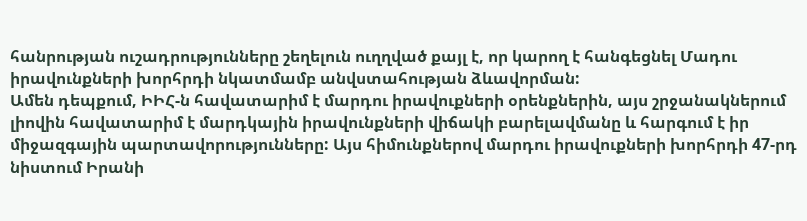հանրության ուշադրությունները շեղելուն ուղղված քայլ է, որ կարող է հանգեցնել Մադու իրավունքների խորհրդի նկատմամբ անվստահության ձևավորման:
Ամեն դեպքում, ԻԻՀ-ն հավատարիմ է մարդու իրավուքների օրենքներին, այս շրջանակներում լիովին հավատարիմ է մարդկային իրավունքների վիճակի բարելավմանը և հարգում է իր միջազգային պարտավորությունները: Այս հիմունքներով մարդու իրավուքների խորհրդի 47-րդ նիստում Իրանի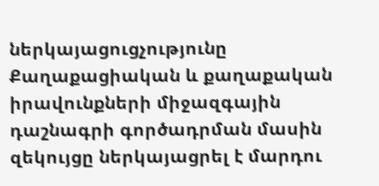ներկայացուցչությունը Քաղաքացիական և քաղաքական իրավունքների միջազգային դաշնագրի գործադրման մասին զեկույցը ներկայացրել է մարդու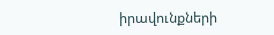իրավունքների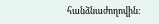հանձնաժողովին: